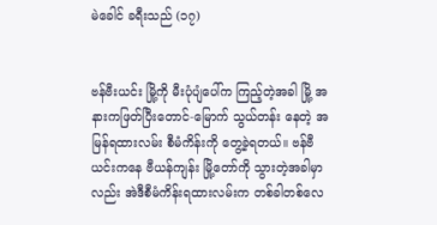မဲခေါင် ခရီးသည် (၁၇)


ဗန်ဗီးယင်း မြို့ကို မီးပုံပျံပေါ်က ကြည့်တဲ့အခါ မြို့ အနားကဖြတ်ပြီးတောင်-မြောက် သွယ်တန်း နေတဲ့ အမြန်ရထားလမ်း စီမံကိန်းကို တွေ့ခဲ့ရတယ်။ ဗန်ဗီယင်းကနေ ဗီယန်ကျန်း မြို့တော်ကို သွားတဲ့အခါမှာလည်း အဲဒီစီမံကိန်းရထားလမ်းက တစ်ခါတစ်လေ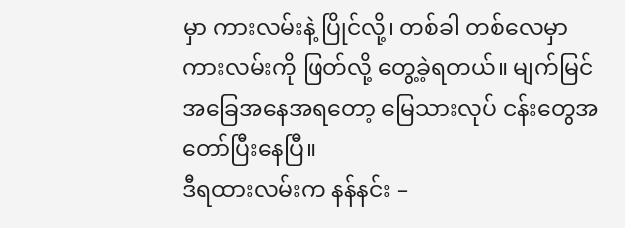မှာ ကားလမ်းနဲ့ ပြိုင်လို့၊ တစ်ခါ တစ်လေမှာ ကားလမ်းကို ဖြတ်လို့ တွေ့ခဲ့ရတယ်။ မျက်မြင်အခြေအနေအရတော့ မြေသားလုပ် ငန်းတွေအတော်ပြီးနေပြီ။
ဒီရထားလမ်းက နန်နင်း –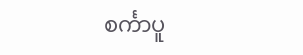စင်္ကာပူ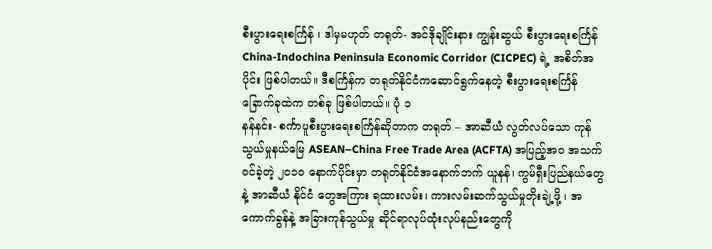စီးပွားရေးစင်္ကြန် ၊ ဒါမှမဟုတ် တရုတ်- အင်ဒိုချိုင်းနား ကျွန်းဆွယ် စီးပွားရေးစင်္ကြန် China-Indochina Peninsula Economic Corridor (CICPEC) ရဲ့ အစိတ်အပိုင်း ဖြစ်ပါတယ်။ ဒီစင်္ကြန်က တရုတ်နိုင်ငံကဆောင်ရွက်နေတဲ့ စီးပွားရေးစင်္ကြန် ခြောက်ခုထဲက တစ်ခု ဖြစ်ပါတယ်။ ပုံ ၁
နန်နင်း- စင်္ကာပူစီးပွားရေးစင်္ကြန်ဆိုတာက တရုတ် – အာဆီယံ လွတ်လပ်သော ကုန် သွယ်မှုနယ်မြေ ASEAN–China Free Trade Area (ACFTA) အပြည့်အ၀ အသက်ဝင်ခဲ့တဲ့ ၂၀၁၀ နောက်ပိုင်းမှာ တရုတ်နိုင်ငံအနောက်ဘက် ယူနန်၊ ကွမ်ရှီးပြည်နယ်တွေနဲ့ အာဆီယံ နိုင်ငံ တွေအကြား ရထားလမ်း၊ ကားလမ်းဆက်သွယ်မှုတိုးချဲ့ဖို့ ၊ အကောက်ခွန်နဲ့ အခြားကုန်သွယ်မှု ဆိုင်ရာလုပ်ထုံးလုပ်နည်းတွေကို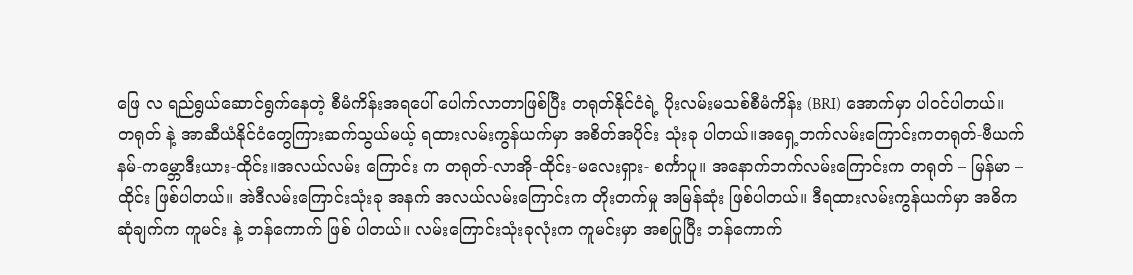ဖြေ လ ရည်ရွယ်ဆောင်ရွက်နေတဲ့ စီမံကိန်းအရပေါ် ပေါက်လာတာဖြစ်ပြီး တရုတ်နိုင်ငံရဲ့ ပိုးလမ်းမသစ်စီမံကိန်း (BRI) အောက်မှာ ပါဝင်ပါတယ်။
တရုတ် နဲ့ အာဆီယံနိုင်ငံတွေကြားဆက်သွယ်မယ့် ရထားလမ်းကွန်ယက်မှာ အစိတ်အပိုင်း သုံးခု ပါတယ်။အရှေ့ဘက်လမ်းကြောင်းကတရုတ်-ဗီယက်နမ်-ကမ္ဘောဒီးယား-ထိုင်း။အလယ်လမ်း ကြောင်း က တရုတ်-လာအို-ထိုင်း-မလေးရှား- စင်္ကာပူ။ အနောက်ဘက်လမ်းကြောင်းက တရုတ် – မြန်မာ – ထိုင်း ဖြစ်ပါတယ်။ အဲဒီလမ်းကြောင်းသုံးခု အနက် အလယ်လမ်းကြောင်းက တိုးတက်မှု အမြန်ဆုံး ဖြစ်ပါတယ်။ ဒီရထားလမ်းကွန်ယက်မှာ အဓိက ဆုံချက်က ကူမင်း နဲ့ ဘန်ကောက် ဖြစ် ပါတယ်။ လမ်းကြောင်းသုံးခုလုံးက ကူမင်းမှာ အစပြုပြီး ဘန်ကောက်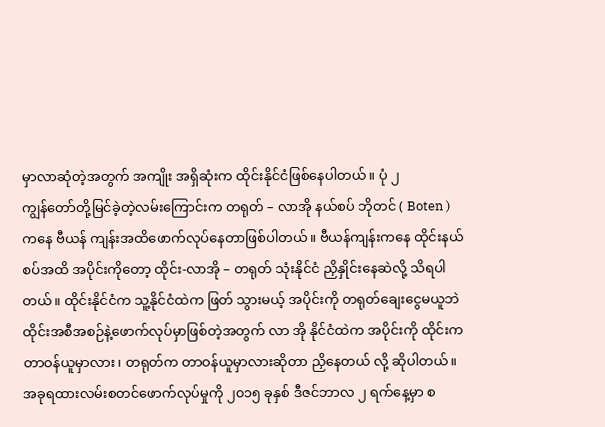မှာလာဆုံတဲ့အတွက် အကျိုး အရှိဆုံးက ထိုင်းနိုင်ငံဖြစ်နေပါတယ်။ ပုံ ၂
ကျွန်တော်တို့မြင်ခဲ့တဲ့လမ်းကြောင်းက တရုတ် – လာအို နယ်စပ် ဘိုတင် ( Boten ) ကနေ ဗီယန် ကျန်းအထိဖောက်လုပ်နေတာဖြစ်ပါတယ်။ ဗီယန်ကျန်းကနေ ထိုင်းနယ်စပ်အထိ အပိုင်းကိုတော့ ထိုင်း-လာအို – တရုတ် သုံးနိုင်ငံ ညှိနှိုင်းနေဆဲလို့ သိရပါတယ်။ ထိုင်းနိုင်ငံက သူ့နိုင်ငံထဲက ဖြတ် သွားမယ့် အပိုင်းကို တရုတ်ချေးငွေမယူဘဲ ထိုင်းအစီအစဉ်နဲ့ဖောက်လုပ်မှာဖြစ်တဲ့အတွက် လာ အို နိုင်ငံထဲက အပိုင်းကို ထိုင်းက တာဝန်ယူမှာလား၊ တရုတ်က တာဝန်ယူမှာလားဆိုတာ ညှိနေတယ် လို့ ဆိုပါတယ်။
အခုရထားလမ်းစတင်ဖောက်လုပ်မှုကို ၂၀၁၅ ခုနှစ် ဒီဇင်ဘာလ ၂ ရက်နေ့မှာ စ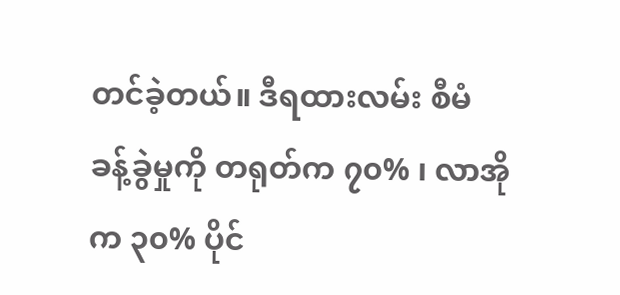တင်ခဲ့တယ်။ ဒီရထားလမ်း စီမံ ခန့်ခွဲမှုကို တရုတ်က ၇၀% ၊ လာအိုက ၃၀% ပိုင်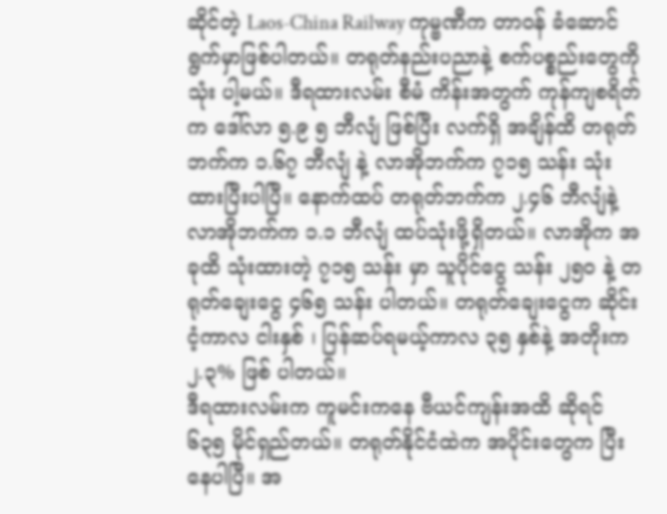ဆိုင်တဲ့ Laos-China Railway ကုမ္ဗဏီက တာဝန် ခံဆောင်ရွက်မှာဖြစ်ပါတယ်။ တရုတ်နည်းပညာနဲ့ စက်ပစ္စည်းတွေကို သုံး ပါ့မယ်။ ဒီရထားလမ်း စီမံ ကိန်းအတွက် ကုန်ကျစရိတ်က ဒေါ်လာ ၅.၉ ၅ ဘီလျံ ဖြစ်ပြီး လက်ရှိ အချိန်ထိ တရုတ်ဘက်က ၁.၆၇ ဘီလျံ နဲ့ လာအိုဘက်က ၇၁၅ သန်း သုံးထားပြီးပါပြီ။ နောက်ထပ် တရုတ်ဘက်က ၂.၄၆ ဘီလျံနဲ့ လာအိုဘက်က ၁.၁ ဘီလျံ ထပ်သုံးဖို့ရှိတယ်။ လာအိုက အခုထိ သုံးထားတဲ့ ၇၁၅ သန်း မှာ သူပိုင်ငွေ သန်း ၂၅၀ နဲ့ တရုတ်ချေးငွေ ၄၆၅ သန်း ပါတယ်။ တရုတ်ချေးငွေက ဆိုင်းငံ့ကာလ ငါးနှစ် ၊ ပြန်ဆပ်ရမယ့်ကာလ ၃၅ နှစ်နဲ့ အတိုးက ၂.၃% ဖြစ် ပါတယ်။
ဒီရထားလမ်းက ကူမင်းကနေ ဗီယင်ကျန်းအထိ ဆိုရင် ၆၃၅ မိုင်ရှည်တယ်။ တရုတ်နိုင်ငံထဲက အပိုင်းတွေက ပြီးနေပါပြီ။ အ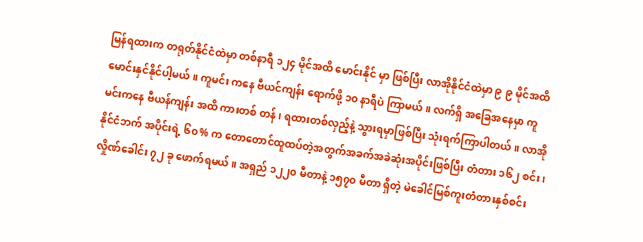မြန်ရထားက တရုတ်နိုင်ငံထဲမှာ တစ်နာရီ ၁၂၄ မိုင်အထိ မောင်းနိုင် မှာ ဖြစ်ပြီး လာအိုနိုင်ငံထဲမှာ ၉ ၉ မိုင်အထိ မောင်းနှင်နိုင်ပါ့မယ်။ ကူမင်း ကနေ ဗီယင်ကျန်း ရောက်ဖို့ ၁၀ နာရီပဲ ကြာမယ်။ လက်ရှိ အခြေအနေမှာ ကူမင်းကနေ ဗီယန်ကျန်း အထိ ကားတစ် တန်၊ ရထားတစ်လှည့်နဲ့ သွားရမှာဖြစ်ပြီး သုံးရက်ကြာပါတယ်။ လာအိုနိုင်ငံဘက် အပိုင်းရဲ့ ၆၀% က တောတောင်ထူထပ်တဲ့အတွက်အခက်အခဲဆုံးအပိုင်းဖြစ်ပြီး တံတား ၁၆၂ စင်း၊ လှိုဏ်ခေါင်း ၇၂ ခု ဖောက်ရမယ် ။ အရှည် ၁၂၂၀ မီတာနဲ့ ၁၅၇၀ မီတာ ရှိတဲ့ မဲခေါင်မြစ်ကူးတံတားနှစ်စင်း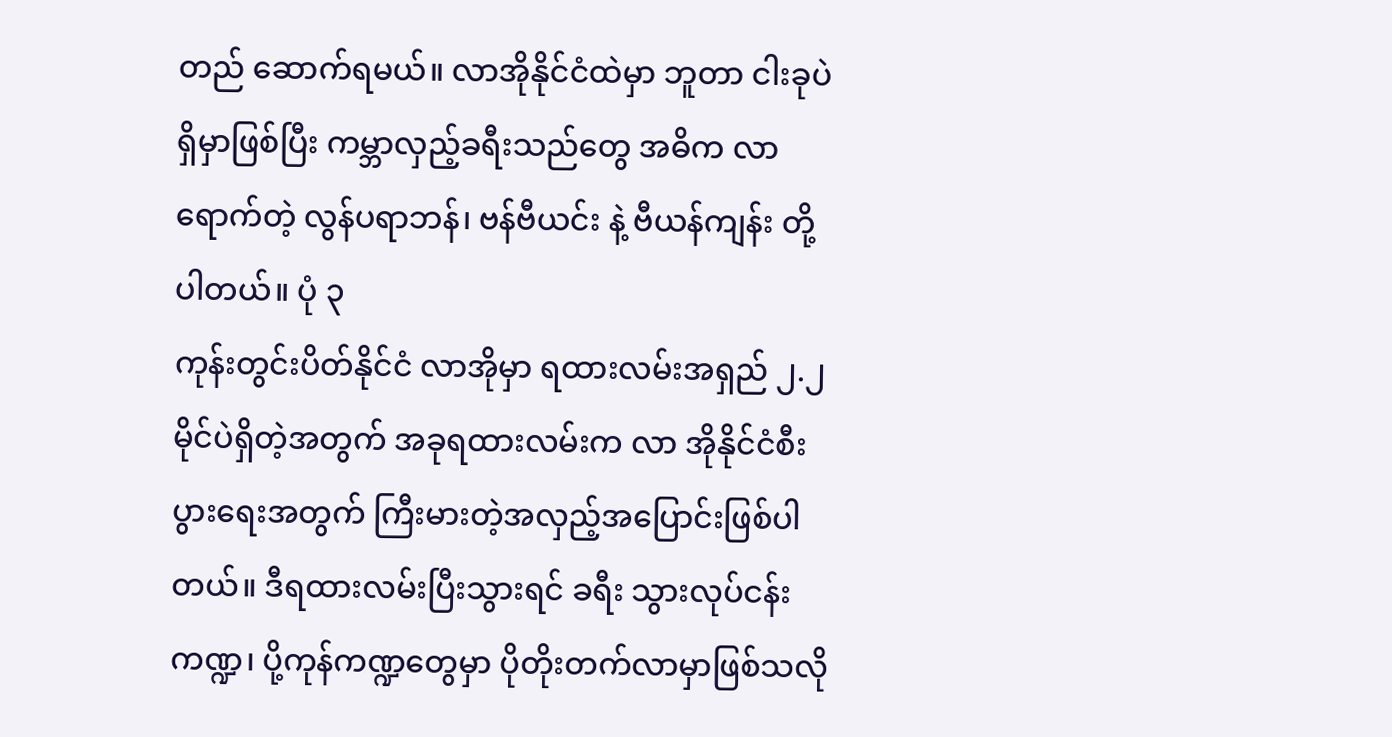တည် ဆောက်ရမယ်။ လာအိုနိုင်ငံထဲမှာ ဘူတာ ငါးခုပဲ ရှိမှာဖြစ်ပြီး ကမ္ဘာလှည့်ခရီးသည်တွေ အဓိက လာရောက်တဲ့ လွန်ပရာဘန်၊ ဗန်ဗီယင်း နဲ့ ဗီယန်ကျန်း တို့ပါတယ်။ ပုံ ၃
ကုန်းတွင်းပိတ်နိုင်ငံ လာအိုမှာ ရထားလမ်းအရှည် ၂.၂ မိုင်ပဲရှိတဲ့အတွက် အခုရထားလမ်းက လာ အိုနိုင်ငံစီးပွားရေးအတွက် ကြီးမားတဲ့အလှည့်အပြောင်းဖြစ်ပါတယ်။ ဒီရထားလမ်းပြီးသွားရင် ခရီး သွားလုပ်ငန်းကဏ္ဍ၊ ပို့ကုန်ကဏ္ဍတွေမှာ ပိုတိုးတက်လာမှာဖြစ်သလို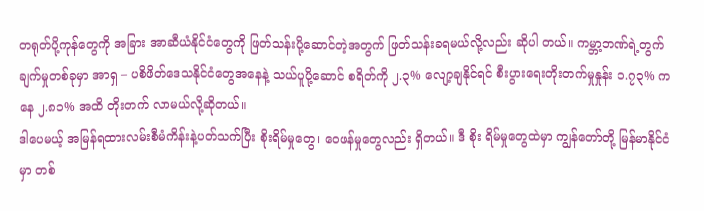တရုတ်ပို့ကုန်တွေကို အခြား အာဆီယံနိုင်ငံတွေကို ဖြတ်သန်းပို့ဆောင်တဲ့အတွက် ဖြတ်သန်းခရမယ်လို့လည်း ဆိုပါ တယ်။ ကမ္ဘာ့ဘဏ်ရဲ့တွက်ချက်မှုတစ်ခုမှာ အာရှ – ပစိဖိတ်ဒေသနိုင်ငံတွေအနေနဲ့ သယ်ပူပို့ဆောင် စရိတ်ကို ၂.၃% လျော့ချနိုင်ရင် စီးပွားရေးတိုးတက်မှုနှုန်း ၁.၇၃% ကနေ ၂.၈၁% အထိ တိုးတက် လာမယ်လို့ဆိုတယ်။
ဒါပေမယ့် အမြန်ရထားလမ်းစီမံကိန်းနဲ့ပတ်သက်ပြီး စိုးရိမ်မှုတွေ၊ ဝေဖန်မှုတွေလည်း ရှိတယ်။ ဒီ စိုး ရိမ်မှုတွေထဲမှာ ကျွန်တော်တို့ မြန်မာနိုင်ငံမှာ တစ်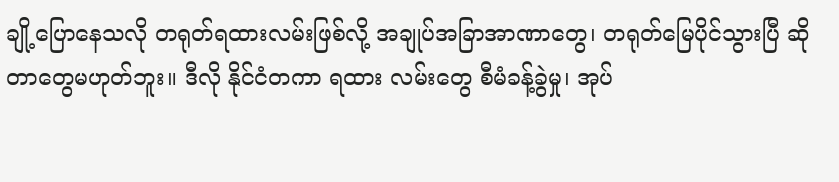ချို့ပြောနေသလို တရုတ်ရထားလမ်းဖြစ်လို့ အချုပ်အခြာအာဏာတွေ၊ တရုတ်မြေပိုင်သွားပြီ ဆိုတာတွေမဟုတ်ဘူး။ ဒီလို နိုင်ငံတကာ ရထား လမ်းတွေ စီမံခန့်ခွဲမှု၊ အုပ်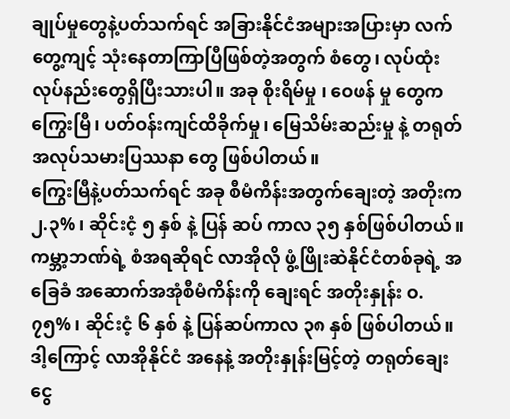ချုပ်မှုတွေနဲ့ပတ်သက်ရင် အခြားနိုင်ငံအများအပြားမှာ လက်တွေ့ကျင့် သုံးနေတာကြာပြီဖြစ်တဲ့အတွက် စံတွေ၊ လုပ်ထုံးလုပ်နည်းတွေရှိပြီးသားပါ။ အခု စိုးရိမ်မှု ၊ ဝေဖန် မှု တွေက ကြွေးမြီ၊ ပတ်ဝန်းကျင်ထိခိုက်မှု၊ မြေသိမ်းဆည်းမှု နဲ့ တရုတ်အလုပ်သမားပြဿနာ တွေ ဖြစ်ပါတယ်။
ကြွေးမြီနဲ့ပတ်သက်ရင် အခု စီမံကိန်းအတွက်ချေးတဲ့ အတိုးက ၂.၃%၊ ဆိုင်းငံ့ ၅ နှစ် နဲ့ ပြန် ဆပ် ကာလ ၃၅ နှစ်ဖြစ်ပါတယ်။ ကမ္ဘာ့ဘဏ်ရဲ့ စံအရဆိုရင် လာအိုလို ဖွံ့ဖြိုးဆဲနိုင်ငံတစ်ခုရဲ့ အခြေခံ အဆောက်အအုံစီမံကိန်းကို ချေးရင် အတိုးနှုန်း ဝ.၇၅%၊ ဆိုင်းငံ့ ၆ နှစ် နဲ့ ပြန်ဆပ်ကာလ ၃၈ နှစ် ဖြစ်ပါတယ်။ ဒါ့ကြောင့် လာအိုနိုင်ငံ အနေနဲ့ အတိုးနှုန်းမြင့်တဲ့ တရုတ်ချေးငွေ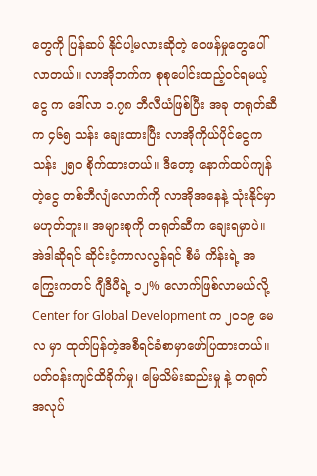တွေကို ပြန်ဆပ် နိုင်ပါ့မလားဆိုတဲ့ ဝေဖန်မှုတွေပေါ်လာတယ်။ လာအိုဘက်က စုစုပေါင်းထည့်ဝင်ရမယ့် ငွေ က ဒေါ်လာ ၁.၇၈ ဘီလီယံဖြစ်ပြီး အခု တရုတ်ဆီက ၄၆၅ သန်း ချေးထားပြီး လာအိုကိုယ်ပိုင်ငွေက သန်း ၂၅၀ စိုက်ထားတယ်။ ဒီတော့ နောက်ထပ်ကျန်တဲ့ငွေ တစ်ဘီလျံလောက်ကို လာအိုအနေနဲ့ သုံးနိုင်မှာမဟုတ်ဘူး။ အများစုကို တရုတ်ဆီက ချေးရမှာပဲ။ အဲဒါဆိုရင် ဆိုင်းငံ့ကာလလွန်ရင် စီမံ ကိန်းရဲ့ အကြွေးကတင် ဂျီဒီပီရဲ့ ၁၂% လောက်ဖြစ်လာမယ်လို့ Center for Global Development က ၂၀၁၉ မေလ မှာ ထုတ်ပြန်တဲ့အစီရင်ခံစာမှာဖော်ပြထားတယ်။
ပတ်ဝန်းကျင်ထိခိုက်မှု၊ မြေသိမ်းဆည်းမှု နဲ့ တရုတ်အလုပ်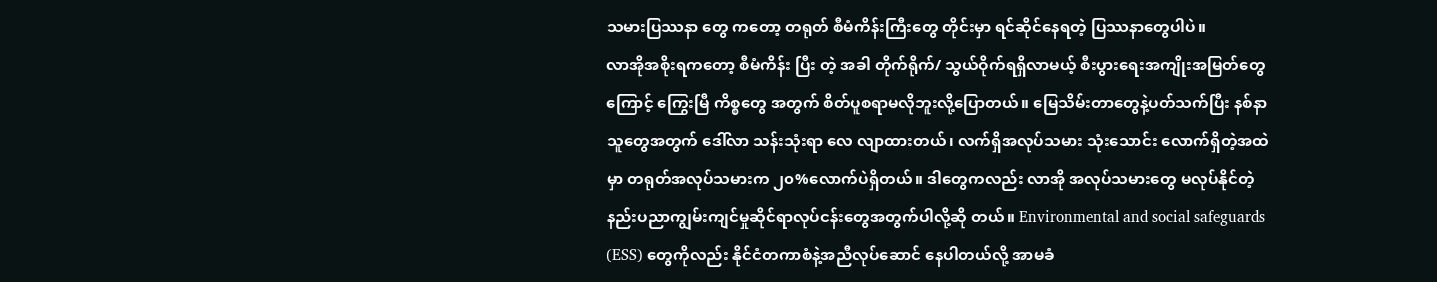သမားပြဿနာ တွေ ကတော့ တရုတ် စီမံကိန်းကြီးတွေ တိုင်းမှာ ရင်ဆိုင်နေရတဲ့ ပြဿနာတွေပါပဲ။
လာအိုအစိုးရကတော့ စီမံကိန်း ပြီး တဲ့ အခါ တိုက်ရိုက်/ သွယ်ဝိုက်ရရှိလာမယ့် စီးပွားရေးအကျိုးအမြတ်တွေကြောင့် ကြွေးမြီ ကိစ္စတွေ အတွက် စိတ်ပူစရာမလိုဘူးလို့ပြောတယ်။ မြေသိမ်းတာတွေနဲ့ပတ်သက်ပြီး နစ်နာသူတွေအတွက် ဒေါ်လာ သန်းသုံးရာ လေ လျာထားတယ်၊ လက်ရှိအလုပ်သမား သုံးသောင်း လောက်ရှိတဲ့အထဲမှာ တရုတ်အလုပ်သမားက ၂၀%လောက်ပဲရှိတယ်။ ဒါတွေကလည်း လာအို အလုပ်သမားတွေ မလုပ်နိုင်တဲ့ နည်းပညာကျွမ်းကျင်မှုဆိုင်ရာလုပ်ငန်းတွေအတွက်ပါလို့ဆို တယ်။ Environmental and social safeguards (ESS) တွေကိုလည်း နိုင်ငံတကာစံနဲ့အညီလုပ်ဆောင် နေပါတယ်လို့ အာမခံ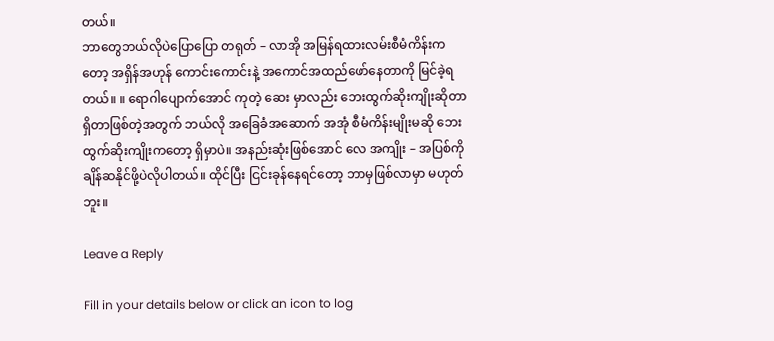တယ်။
ဘာတွေဘယ်လိုပဲပြောပြော တရုတ် – လာအို အမြန်ရထားလမ်းစီမံကိန်းကတော့ အရှိန်အဟုန် ကောင်းကောင်းနဲ့ အကောင်အထည်ဖော်နေတာကို မြင်ခဲ့ရတယ်။ ။ ရောဂါပျောက်အောင် ကုတဲ့ ဆေး မှာလည်း ဘေးထွက်ဆိုးကျိုးဆိုတာ ရှိတာဖြစ်တဲ့အတွက် ဘယ်လို အခြေခံအဆောက် အအုံ စီမံကိန်းမျိုးမဆို ဘေးထွက်ဆိုးကျိုးကတော့ ရှိမှာပဲ။ အနည်းဆုံးဖြစ်အောင် လေ အကျိုး – အပြစ်ကို ချိန်ဆနိုင်ဖို့ပဲလိုပါတယ်။ ထိုင်ပြီး ငြင်းခုန်နေရင်တော့ ဘာမှဖြစ်လာမှာ မဟုတ်ဘူး။

Leave a Reply

Fill in your details below or click an icon to log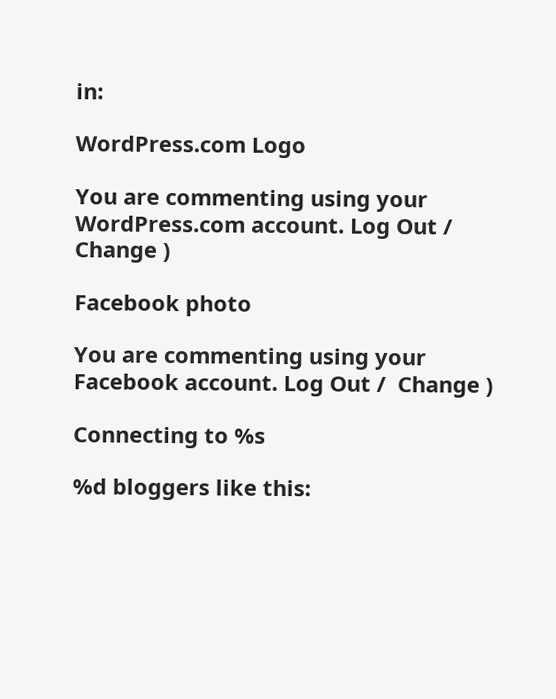in:

WordPress.com Logo

You are commenting using your WordPress.com account. Log Out /  Change )

Facebook photo

You are commenting using your Facebook account. Log Out /  Change )

Connecting to %s

%d bloggers like this: